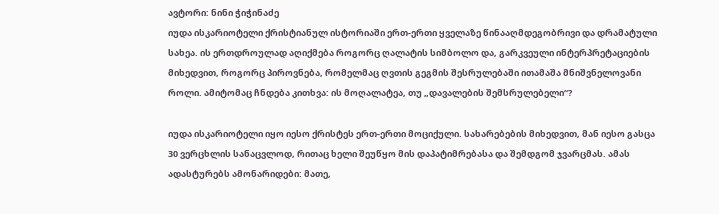ავტორი: ნინი ჭიჭინაძე
იუდა ისკარიოტელი ქრისტიანულ ისტორიაში ერთ-ერთი ყველაზე წინააღმდეგობრივი და დრამატული სახეა. ის ერთდროულად აღიქმება როგორც ღალატის სიმბოლო და, გარკვეული ინტერპრეტაციების მიხედვით, როგორც პიროვნება, რომელმაც ღვთის გეგმის შესრულებაში ითამაშა მნიშვნელოვანი როლი. ამიტომაც ჩნდება კითხვა: ის მოღალატეა, თუ „დავალების შემსრულებელი“?

იუდა ისკარიოტელი იყო იესო ქრისტეს ერთ-ერთი მოციქული. სახარებების მიხედვით, მან იესო გასცა 30 ვერცხლის სანაცვლოდ, რითაც ხელი შეუწყო მის დაპატიმრებასა და შემდგომ ჯვარცმას. ამას ადასტურებს ამონარიდები: მათე,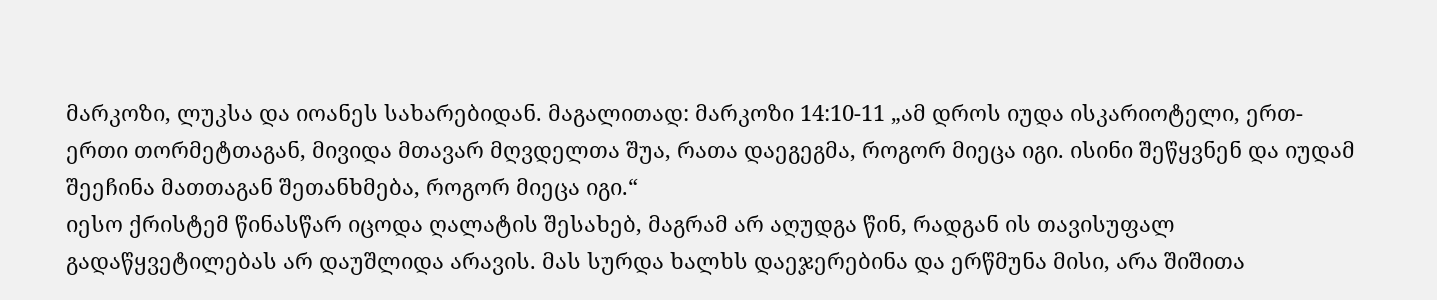მარკოზი, ლუკსა და იოანეს სახარებიდან. მაგალითად: მარკოზი 14:10-11 „ამ დროს იუდა ისკარიოტელი, ერთ-ერთი თორმეტთაგან, მივიდა მთავარ მღვდელთა შუა, რათა დაეგეგმა, როგორ მიეცა იგი. ისინი შეწყვნენ და იუდამ შეეჩინა მათთაგან შეთანხმება, როგორ მიეცა იგი.“
იესო ქრისტემ წინასწარ იცოდა ღალატის შესახებ, მაგრამ არ აღუდგა წინ, რადგან ის თავისუფალ გადაწყვეტილებას არ დაუშლიდა არავის. მას სურდა ხალხს დაეჯერებინა და ერწმუნა მისი, არა შიშითა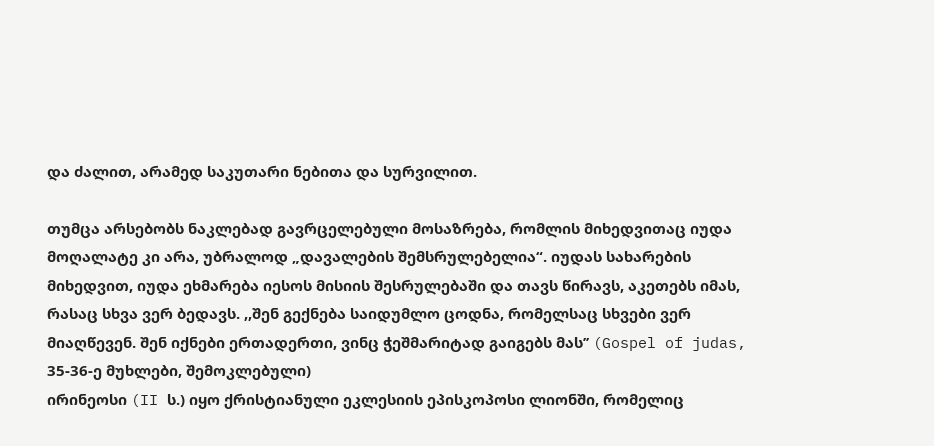და ძალით, არამედ საკუთარი ნებითა და სურვილით.

თუმცა არსებობს ნაკლებად გავრცელებული მოსაზრება, რომლის მიხედვითაც იუდა მოღალატე კი არა, უბრალოდ „დავალების შემსრულებელია“. იუდას სახარების მიხედვით, იუდა ეხმარება იესოს მისიის შესრულებაში და თავს წირავს, აკეთებს იმას, რასაც სხვა ვერ ბედავს. ,,შენ გექნება საიდუმლო ცოდნა, რომელსაც სხვები ვერ მიაღწევენ. შენ იქნები ერთადერთი, ვინც ჭეშმარიტად გაიგებს მას’’ (Gospel of judas, 35-36-ე მუხლები, შემოკლებული)
ირინეოსი (II ს.) იყო ქრისტიანული ეკლესიის ეპისკოპოსი ლიონში, რომელიც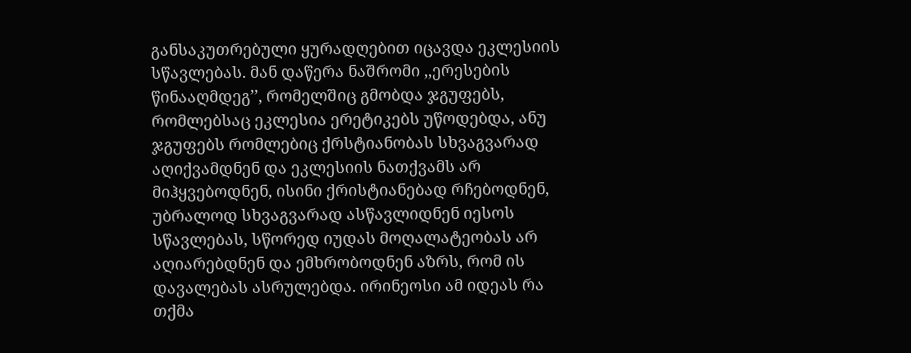განსაკუთრებული ყურადღებით იცავდა ეკლესიის სწავლებას. მან დაწერა ნაშრომი ,,ერესების წინააღმდეგ’’, რომელშიც გმობდა ჯგუფებს, რომლებსაც ეკლესია ერეტიკებს უწოდებდა, ანუ ჯგუფებს რომლებიც ქრსტიანობას სხვაგვარად აღიქვამდნენ და ეკლესიის ნათქვამს არ მიჰყვებოდნენ, ისინი ქრისტიანებად რჩებოდნენ, უბრალოდ სხვაგვარად ასწავლიდნენ იესოს სწავლებას, სწორედ იუდას მოღალატეობას არ აღიარებდნენ და ემხრობოდნენ აზრს, რომ ის დავალებას ასრულებდა. ირინეოსი ამ იდეას რა თქმა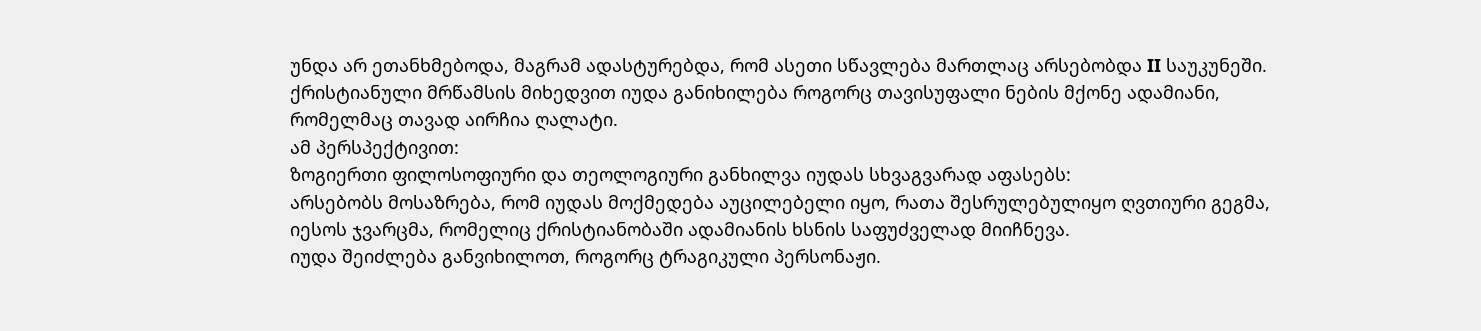უნდა არ ეთანხმებოდა, მაგრამ ადასტურებდა, რომ ასეთი სწავლება მართლაც არსებობდა II საუკუნეში.
ქრისტიანული მრწამსის მიხედვით იუდა განიხილება როგორც თავისუფალი ნების მქონე ადამიანი, რომელმაც თავად აირჩია ღალატი.
ამ პერსპექტივით:
ზოგიერთი ფილოსოფიური და თეოლოგიური განხილვა იუდას სხვაგვარად აფასებს:
არსებობს მოსაზრება, რომ იუდას მოქმედება აუცილებელი იყო, რათა შესრულებულიყო ღვთიური გეგმა, იესოს ჯვარცმა, რომელიც ქრისტიანობაში ადამიანის ხსნის საფუძველად მიიჩნევა.
იუდა შეიძლება განვიხილოთ, როგორც ტრაგიკული პერსონაჟი.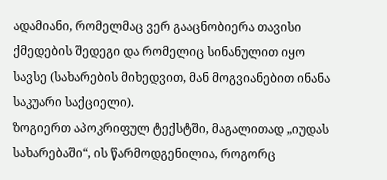ადამიანი, რომელმაც ვერ გააცნობიერა თავისი ქმედების შედეგი და რომელიც სინანულით იყო სავსე (სახარების მიხედვით, მან მოგვიანებით ინანა საკუარი საქციელი).
ზოგიერთ აპოკრიფულ ტექსტში, მაგალითად „იუდას სახარებაში“, ის წარმოდგენილია, როგორც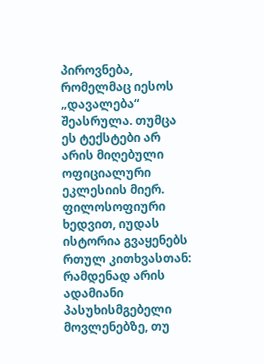პიროვნება, რომელმაც იესოს „დავალება“ შეასრულა. თუმცა ეს ტექსტები არ არის მიღებული ოფიციალური ეკლესიის მიერ.
ფილოსოფიური ხედვით, იუდას ისტორია გვაყენებს რთულ კითხვასთან:
რამდენად არის ადამიანი პასუხისმგებელი მოვლენებზე, თუ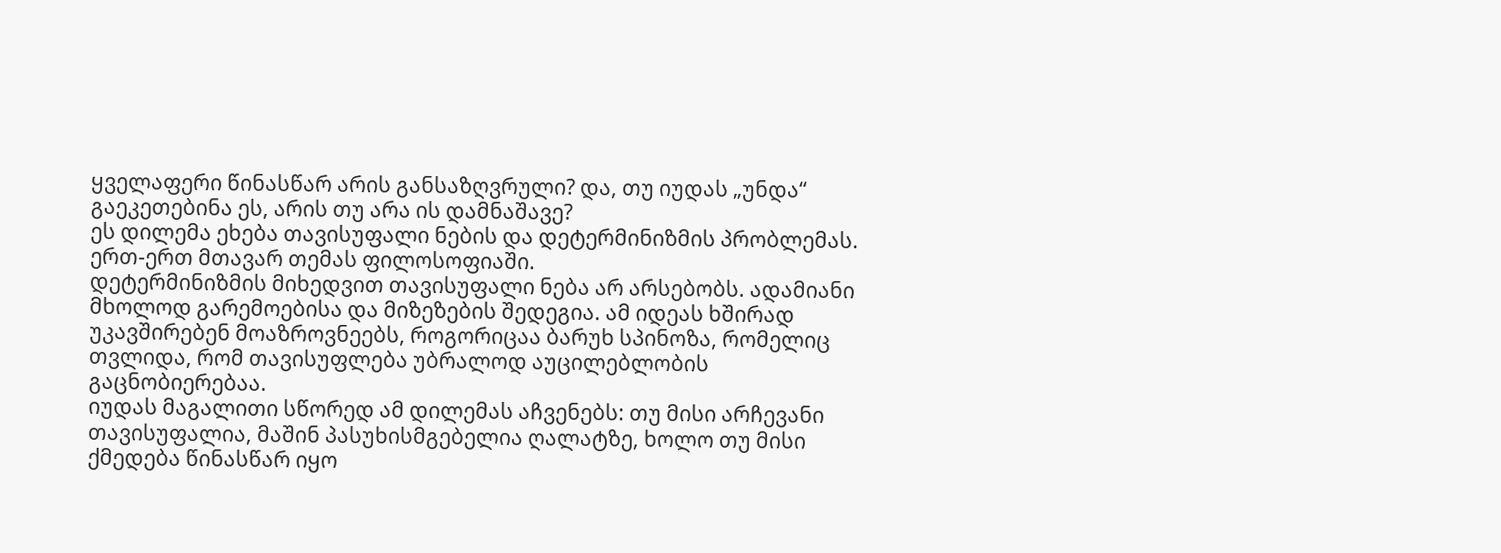ყველაფერი წინასწარ არის განსაზღვრული? და, თუ იუდას „უნდა“ გაეკეთებინა ეს, არის თუ არა ის დამნაშავე?
ეს დილემა ეხება თავისუფალი ნების და დეტერმინიზმის პრობლემას. ერთ-ერთ მთავარ თემას ფილოსოფიაში.
დეტერმინიზმის მიხედვით თავისუფალი ნება არ არსებობს. ადამიანი მხოლოდ გარემოებისა და მიზეზების შედეგია. ამ იდეას ხშირად უკავშირებენ მოაზროვნეებს, როგორიცაა ბარუხ სპინოზა, რომელიც თვლიდა, რომ თავისუფლება უბრალოდ აუცილებლობის გაცნობიერებაა.
იუდას მაგალითი სწორედ ამ დილემას აჩვენებს: თუ მისი არჩევანი თავისუფალია, მაშინ პასუხისმგებელია ღალატზე, ხოლო თუ მისი ქმედება წინასწარ იყო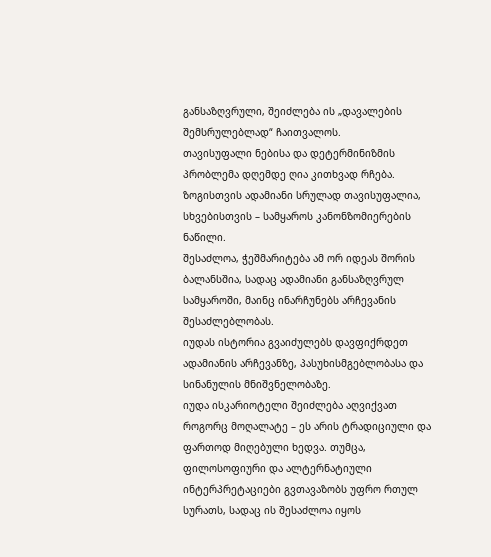განსაზღვრული, შეიძლება ის „დავალების შემსრულებლად“ ჩაითვალოს.
თავისუფალი ნებისა და დეტერმინიზმის პრობლემა დღემდე ღია კითხვად რჩება.
ზოგისთვის ადამიანი სრულად თავისუფალია, სხვებისთვის – სამყაროს კანონზომიერების ნაწილი.
შესაძლოა, ჭეშმარიტება ამ ორ იდეას შორის ბალანსშია, სადაც ადამიანი განსაზღვრულ სამყაროში, მაინც ინარჩუნებს არჩევანის შესაძლებლობას.
იუდას ისტორია გვაიძულებს დავფიქრდეთ ადამიანის არჩევანზე, პასუხისმგებლობასა და სინანულის მნიშვნელობაზე.
იუდა ისკარიოტელი შეიძლება აღვიქვათ როგორც მოღალატე – ეს არის ტრადიციული და ფართოდ მიღებული ხედვა. თუმცა, ფილოსოფიური და ალტერნატიული ინტერპრეტაციები გვთავაზობს უფრო რთულ სურათს, სადაც ის შესაძლოა იყოს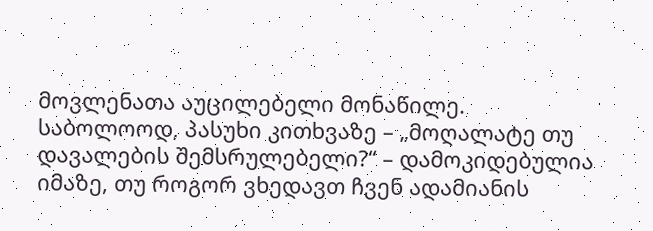მოვლენათა აუცილებელი მონაწილე.
საბოლოოდ, პასუხი კითხვაზე – „მოღალატე თუ დავალების შემსრულებელი?“ – დამოკიდებულია იმაზე, თუ როგორ ვხედავთ ჩვენ ადამიანის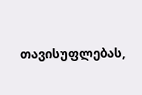თავისუფლებას,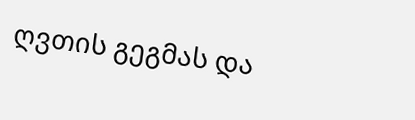ღვთის გეგმას და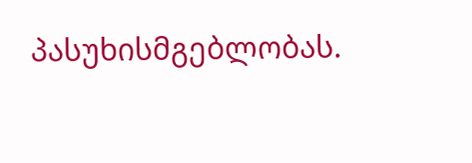პასუხისმგებლობას.